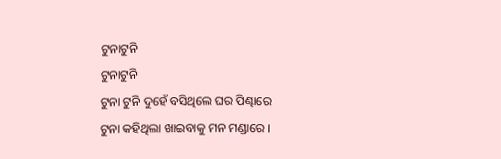ଟୁନାଟୁନି
ଟୁନାଟୁନି
ଟୁନା ଟୁନି ଦୁହେଁ ବସିଥିଲେ ଘର ପିଣ୍ଢାରେ
ଟୁନା କହିଥିଲା ଖାଇବାକୁ ମନ ମଣ୍ଡାରେ ।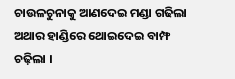ଚାଉଳଚୁନାକୁ ଆଣଦେଇ ମଣ୍ଡା ଗଢିଲା
ଅଥାର ହାଣ୍ଡିରେ ଥୋଇଦେଇ ବାମ୍ଫ ଚଢ଼ିଲା ।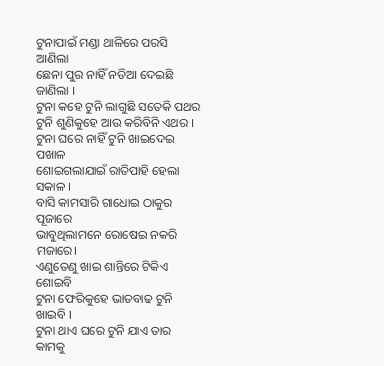ଟୁନାପାଇଁ ମଣ୍ଡା ଥାଳିରେ ପରସି ଆଣିଲା
ଛେନା ପୁର ନାହିଁ ନଡିଆ ଦେଇଛି ଜାଣିଲା ।
ଟୁନା କହେ ଟୁନି ଲାଗୁଛି ସତେକି ପଥର
ଟୁନି ଶୁଣିକୁହେ ଆଉ କରିବିନି ଏଥର ।
ଟୁନା ଘରେ ନାହିଁ ଟୁନି ଖାଇଦେଇ ପଖାଳ
ଶୋଇଗଲାଯାଇଁ ରାତିପାହି ହେଲା ସକାଳ ।
ବାସି କାମସାରି ଗାଧୋଇ ଠାକୁର ପୂଜାରେ
ଭାବୁଥିଲାମନେ ରୋଷେଇ ନକରି ମଜାରେ।
ଏଣୁତେଣୁ ଖାଇ ଶାନ୍ତିରେ ଟିକିଏ ଶୋଇବି
ଟୁନା ଫେରିକୁହେ ଭାତବାଢ ଟୁନି ଖାଇବି ।
ଟୁନା ଥାଏ ଘରେ ଟୁନି ଯାଏ ତାର କାମକୁ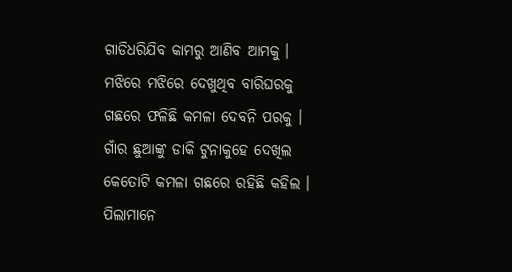ଗାଡିଧରିଯିବ କାମରୁ ଆଣିବ ଆମକୁ ।
ମଝିରେ ମଝିରେ ଦେଖୁଥିବ ବାରିଘରକୁ
ଗଛରେ ଫଳିଛି କମଳା ଦେବନି ପରକୁ ।
ଗାଁର ଛୁଆଙ୍କୁ ଡାକି ଟୁନାକୁହେ ଦେଖିଲ
କେତୋଟି କମଳା ଗଛରେ ରହିଛି କହିଲ ।
ପିଲାମାନେ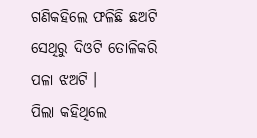ଗଣିକହିଲେ ଫଳିଛି ଛଅଟି
ସେଥିରୁ ଦିଓଟି ତୋଳିକରି ପଳା ଝଅଟି ।
ପିଲା କହିଥିଲେ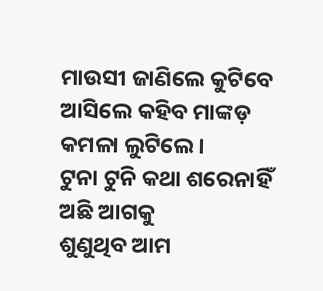ମାଉସୀ ଜାଣିଲେ କୁଟିବେ
ଆସିଲେ କହିବ ମାଙ୍କଡ଼ କମଳା ଲୁଟିଲେ ।
ଟୁନା ଟୁନି କଥା ଶରେନାହିଁ ଅଛି ଆଗକୁ
ଶୁଣୁଥିବ ଆମ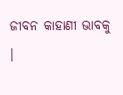ଜୀବନ କାହାଣୀ ଭାବକୁ ।